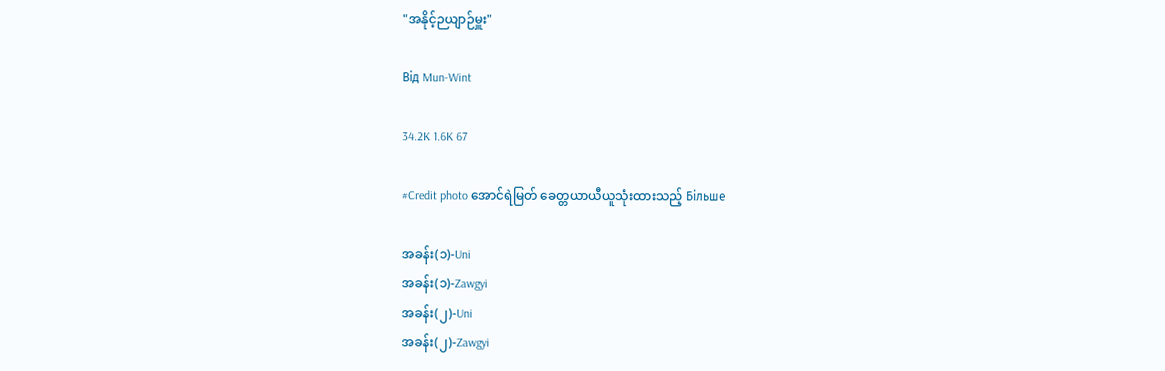"အနိုင့်ဉယျာဉ်မှူး"

Від Mun-Wint

34.2K 1.6K 67

#Credit photo အောင်ရဲမြတ် ခေတ္တယာယီယူသုံးထားသည့် Більше

အခန်း(၁)-Uni
အခန်း(၁)-Zawgyi
အခန်း(၂)-Uni
အခန်း(၂)-Zawgyi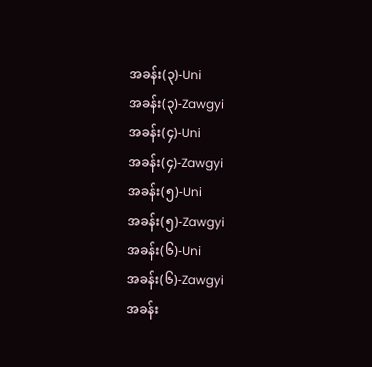အခန်း(၃)-Uni
အခန်း(၃)-Zawgyi
အခန်း(၄)-Uni
အခန်း(၄)-Zawgyi
အခန်း(၅)-Uni
အခန်း(၅)-Zawgyi
အခန်း(၆)-Uni
အခန်း(၆)-Zawgyi
အခန်း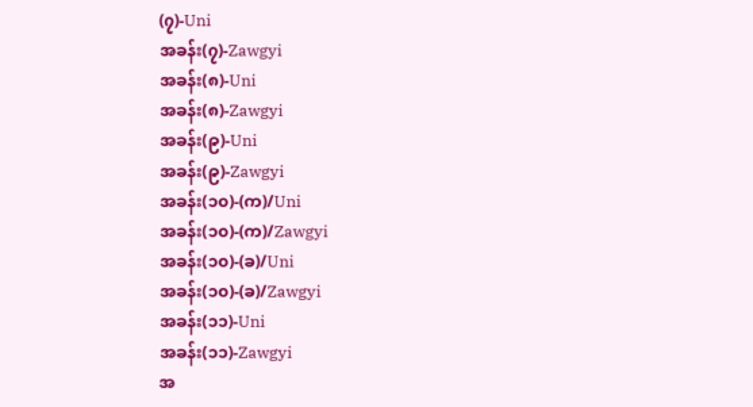(၇)-Uni
အခန်း(၇)-Zawgyi
အခန်း(၈)-Uni
အခန်း(၈)-Zawgyi
အခန်း(၉)-Uni
အခန်း(၉)-Zawgyi
အခန်း(၁၀)-(က)/Uni
အခန်း(၁၀)-(က)/Zawgyi
အခန်း(၁၀)-(ခ)/Uni
အခန်း(၁၀)-(ခ)/Zawgyi
အခန်း(၁၁)-Uni
အခန်း(၁၁)-Zawgyi
အ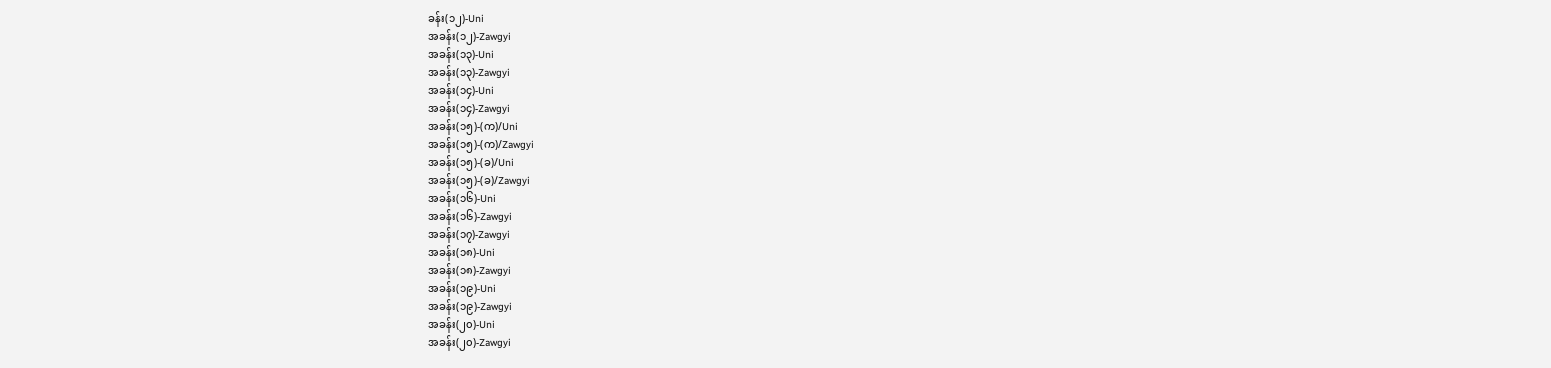ခန်း(၁၂)-Uni
အခန်း(၁၂)-Zawgyi
အခန်း(၁၃)-Uni
အခန်း(၁၃)-Zawgyi
အခန်း(၁၄)-Uni
အခန်း(၁၄)-Zawgyi
အခန်း(၁၅)-(က)/Uni
အခန်း(၁၅)-(က)/Zawgyi
အခန်း(၁၅)-(ခ)/Uni
အခန်း(၁၅)-(ခ)/Zawgyi
အခန်း(၁၆)-Uni
အခန်း(၁၆)-Zawgyi
အခန်း(၁၇)-Zawgyi
အခန်း(၁၈)-Uni
အခန်း(၁၈)-Zawgyi
အခန်း(၁၉)-Uni
အခန်း(၁၉)-Zawgyi
အခန်း(၂၀)-Uni
အခန်း(၂၀)-Zawgyi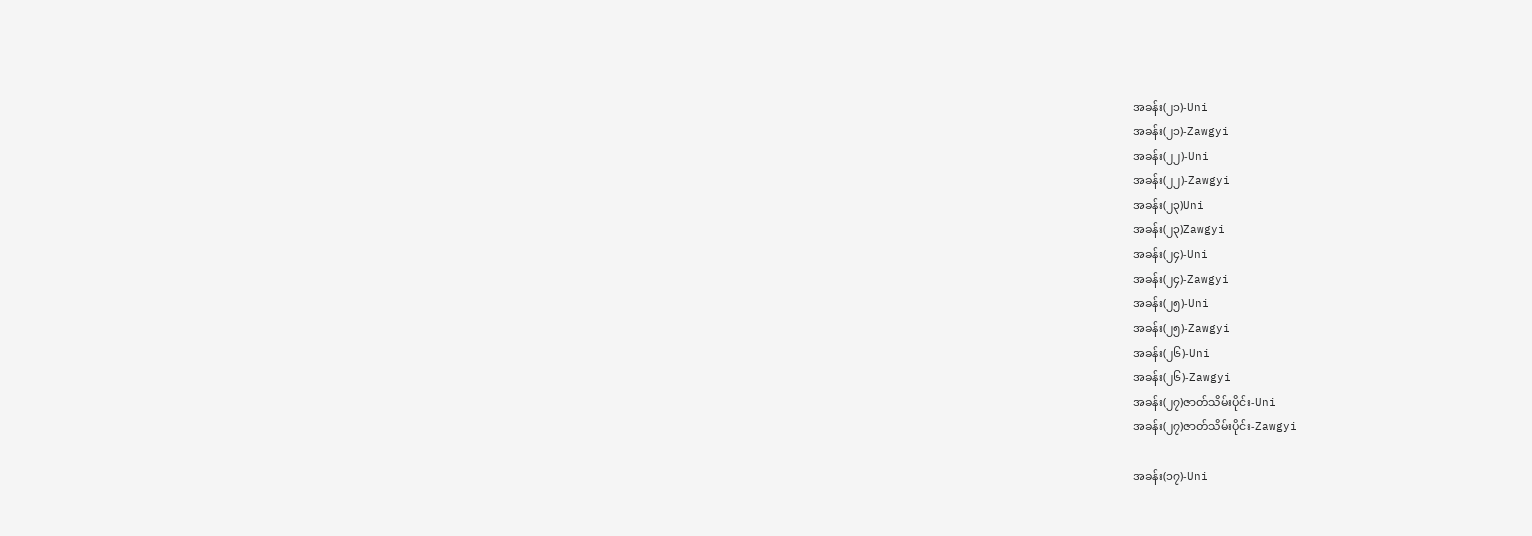အခန်း(၂၁)-Uni
အခန်း(၂၁)-Zawgyi
အခန်း(၂၂)-Uni
အခန်း(၂၂)-Zawgyi
အခန်း(၂၃)Uni
အခန်း(၂၃)Zawgyi
အခန်း(၂၄)-Uni
အခန်း(၂၄)-Zawgyi
အခန်း(၂၅)-Uni
အခန်း(၂၅)-Zawgyi
အခန်း(၂၆)-Uni
အခန်း(၂၆)-Zawgyi
အခန်း(၂၇)ဇာတ်သိမ်းပိုင်း-Uni
အခန်း(၂၇)ဇာတ်သိမ်းပိုင်း-Zawgyi

အခန်း(၁၇)-Uni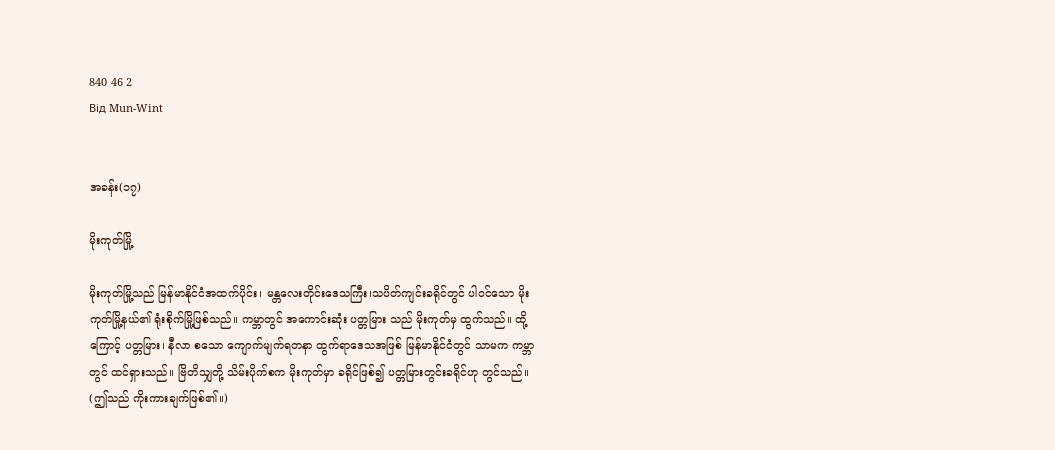840 46 2
Від Mun-Wint


အခန်း(၁၇)

မိုးကုတ်မြို့

မိုးကုတ်မြို့သည် မြန်မာနိုင်ငံအထက်ပိုင်း၊ မန္တလေးတိုင်းဒေသကြီး၊သပိတ်ကျင်းခရိုင်တွင် ပါဝင်သော မိုးကုတ်မြို့နယ်၏ ရုံးစိုက်မြို့ဖြစ်သည်။ ကမ္ဘာတွင် အကောင်းဆုံး ပတ္တမြား သည် မိုးကုတ်မှ ထွက်သည်။ ထို့ကြောင့် ပတ္တမြား၊ နီလာ စသော ကျောက်မျက်ရတနာ ထွက်ရာဒေသအဖြစ် မြန်မာနိုင်ငံတွင် သာမက ကမ္ဘာတွင် ထင်ရှားသည်။ ဗြိတိသျှတို့ သိမ်းပိုက်စက မိုးကုတ်မှာ ခရိုင်ဖြစ်၍ ပတ္တမြားတွင်းခရိုင်ဟု တွင်သည်။
(ဤသည် ကိုးကားချက်ဖြစ်၏။)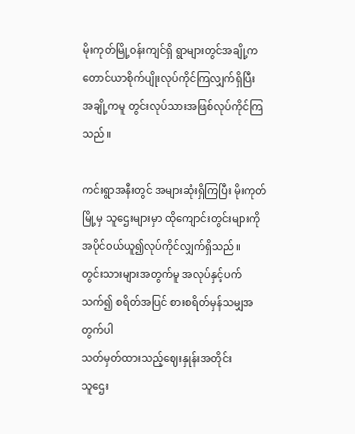မိုးကုတ်မြို့၀န်းကျင်ရှိ ရွာများတွင်အချို့က တောင်ယာစိုက်ပျိုးလုပ်ကိုင်ကြလျှက်ရှိပြီး အချို့ကမူ တွင်းလုပ်သားအဖြစ်လုပ်ကိုင်ကြသည်။

ကင်းရွာအနီးတွင် အများဆုံးရှိကြပြီး မိုးကုတ်မြို့မှ သူဌေးများမှာ ထိုကျောင်းတွင်းများကို အပိုင်၀ယ်ယူ၍လုပ်ကိုင်လျှက်ရှိသည်။
တွင်းသားများအတွက်မူ အလုပ်နှင့်ပက်သက်၍ စရိတ်အပြင် စားစရိတ်မှန်သမျှအတွက်ပါ
သတ်မှတ်ထားသည့်ဈေးနှုန်းအတိုင်း
သူဌေး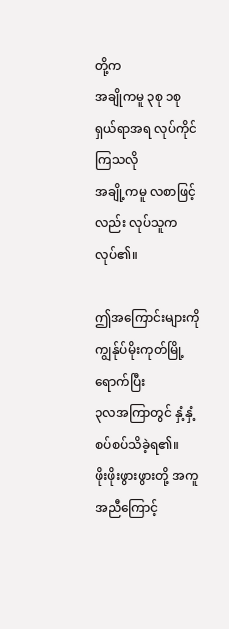တို့က
အချိုကမူ ၃စု ၁စု ရှယ်ရာအရ လုပ်ကိုင်ကြသလို
အချို့ကမူ လစာဖြင့်လည်း လုပ်သူကလုပ်၏။

ဤအကြောင်းများကို ကျွန်ုပ်မိုးကုတ်မြို့ရောက်ပြီး
၃လအကြာတွင် နှံ့နှံ့စပ်စပ်သိခဲ့ရ၏။
ဖိုးဖိုးဖွားဖွားတို့ အကူအညီကြောင့်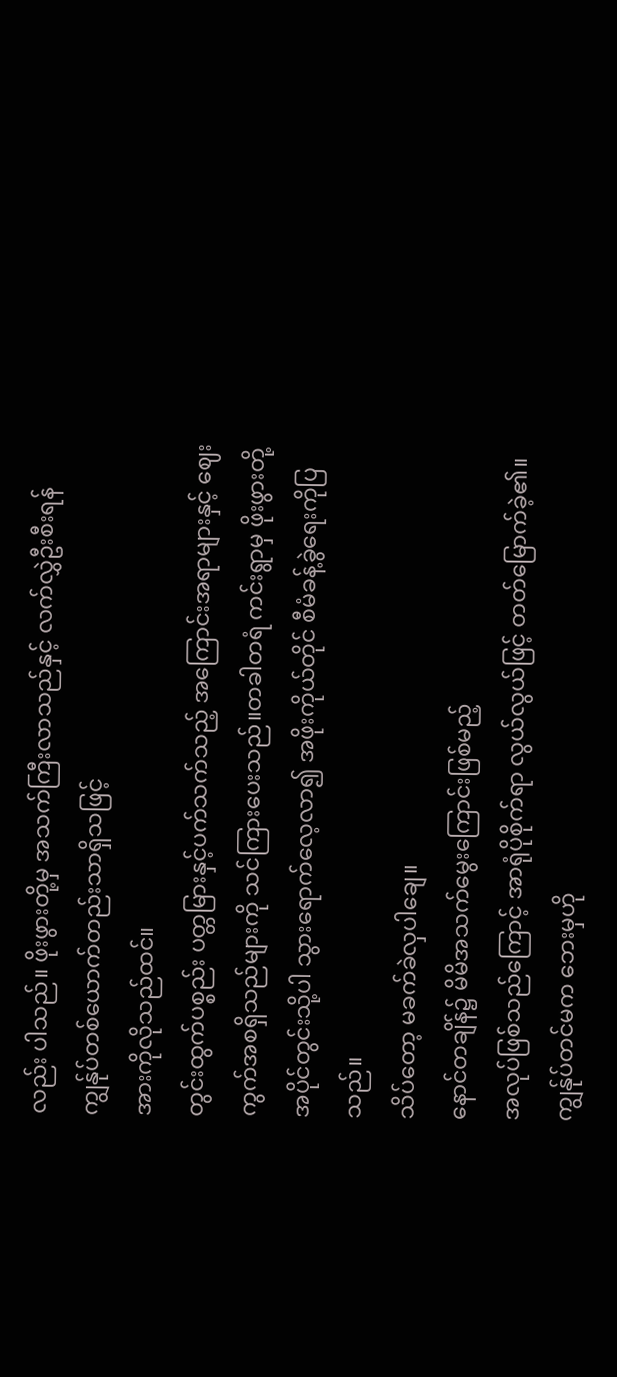လည်း ပါသည်။ ဖိုးဖွားတို့မှ အသက်ကြီးလာသည်နှင့် လက်လွှဲဦးစီးရန် ကျွန်ုပ်တစ်ယောက်တည်းသာရှိသဖြင့်
အားကိုလိုသည်ထင်။
တွင်းထွက်ပစ္စည်း ပတ္တမြားနှင့်ပက်သက်သည့် အကြောင်းအရာများနှင့် ဈေးကွက်အစရှိသည်များကို သင်ကြားပေးသည်။တခါတရံ ကင်းရွာမှ ဖိုးဖွားတို့အပိုင်တွင်းသို့ပါ သွားရောက်လေ့လာ၍ အဖိုးကိုယ်တိုင် စီမံခန့်ခွဲရေးကိုပြသည်။
သိပ်တော့ မခက်ခဲလှပါချေ။
နောင်တချိန်၌ မိမိအသက်မွေးကြောင်းဖြစ်မည့်
အလုပ်ဖြစ်သည်ကြောင့် အာရုံပိုစိုက်ရာ လွယ်လွယ်ဖြင့် တတ်မြောက်ခဲ့၏။ ကျွန်ုပ်တင်မက ဘေးမှဟို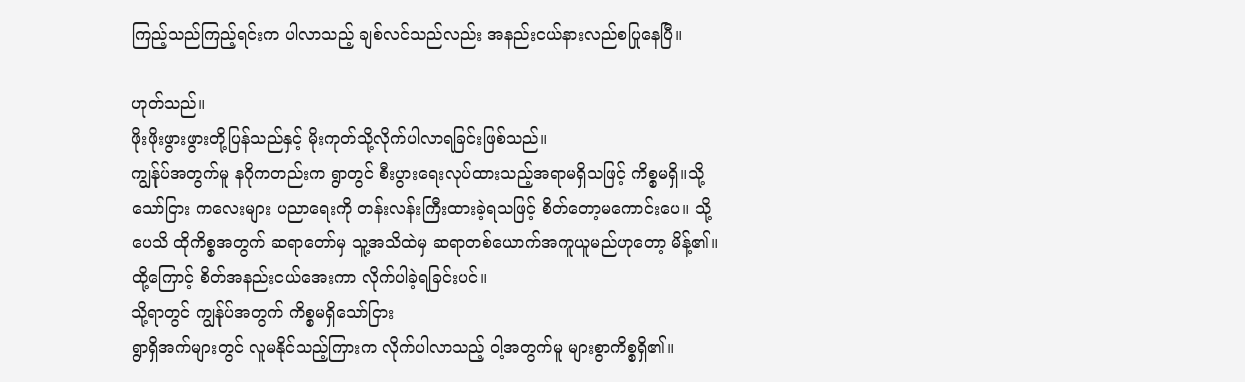ကြည့်သည်ကြည့်ရင်းက ပါလာသည့် ချစ်လင်သည်လည်း အနည်းငယ်နားလည်စပြုနေပြီ။

ဟုတ်သည်။
ဖိုးဖိုးဖွားဖွားတို့ပြန်သည်နှင့် မိုးကုတ်သို့လိုက်ပါလာရခြင်းဖြစ်သည်။
ကျွန်ုပ်အတွက်မူ နဂိုကတည်းက ရွာတွင် စီးပွားရေးလုပ်ထားသည့်အရာမရှိသဖြင့် ကိစ္စမရှိ‌။သို့သော်ငြား ကလေးများ ပညာရေးကို တန်းလန်းကြီးထားခဲ့ရသဖြင့် စိတ်တော့မကောင်းပေ။ သို့ပေသိ ထိုကိစ္စအတွက် ဆရာတော်မှ သူ့အသိထဲမှ ဆရာတစ်ယောက်အကူ‌ယူမည်ဟုတော့ မိန့်၏။
ထို့ကြောင့် စိတ်အနည်းငယ်အေးကာ လိုက်ပါခဲ့ရခြင်းပင်။
သို့ရာတွင် ကျွန်ုပ်အတွက် ကိစ္စမရှိသော်ငြား
ရွာရှိအက်များတွင် လူမနိုင်သည့်ကြားက လိုက်ပါလာသည့် ဝါ့အတွက်မူ များစွာကိစ္စရှိ၏။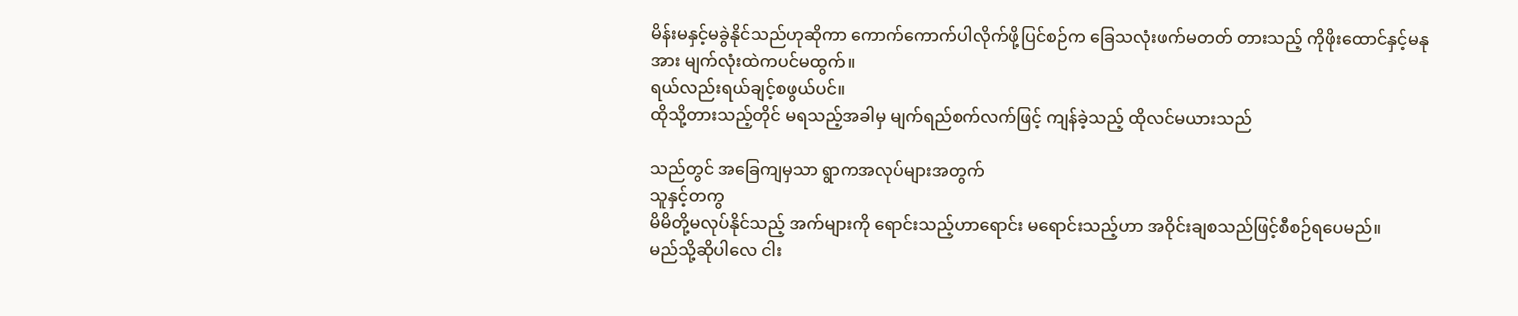မိန်းမနှင့်မခွဲနိုင်သည်ဟုဆိုကာ ကောက်ကောက်ပါလိုက်ဖို့ပြင်စဉ်က ခြေသလုံးဖက်မတတ် တားသည့် ကိုဖိုးထောင်နှင့်မနုအား မျက်လုံးထဲကပင်မထွက်။
ရယ်လည်းရယ်ချင့်စဖွယ်ပင်။
ထိုသို့တားသည့်တိုင် မရသည့်အခါမှ မျက်ရည်စက်လက်ဖြင့် ကျန်ခဲ့သည့် ထိုလင်မယားသည်

သည်တွင် အခြေကျမှသာ ရွာကအလုပ်များအတွက်
သူနှင့်တကွ
မိမိတို့မလုပ်နိုင်သည့် အက်များကို ရောင်းသည့်ဟာရောင်း မရောင်းသည့်ဟာ အဝိုင်းချစသည်ဖြင့်စီစဉ်ရပေမည်။
မည်သို့ဆိုပါလေ ငါး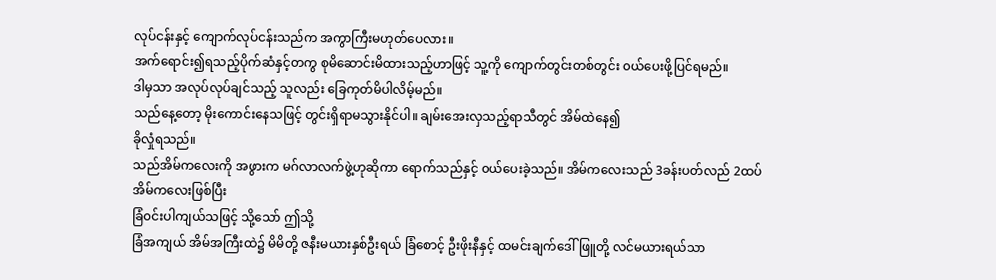လုပ်ငန်းနှင့် ကျောက်လုပ်ငန်းသည်က အကွာကြီးမဟုတ်ပေလား။
အက်ရောင်း၍ရသည့်ပိုက်ဆံနှင့်တကွ စုမိဆောင်းမိထားသည့်ဟာဖြင့် သူ့ကို ကျောက်တွင်းတစ်တွင်း ၀ယ်ပေးဖို့ပြင်ရမည်။
ဒါမှသာ အလုပ်လုပ်ချင်သည့် သူလည်း ခြေကုတ်မိပါလိမ့်မည်။
သည်နေ့တော့ မိုးကောင်းနေသဖြင့် တွင်းရှိရာမသွားနိုင်ပါ။ ချမ်းအေးလှသည့်ရာသီတွင် အိမ်ထဲနေ၍
ခိုလှုံရသည်။
သည်အိမ်ကလေးကို ‌အဖွားက မဂ်လာလက်ဖွဲ့ဟုဆိုကာ ရောက်သည်နှင့် ၀ယ်ပေးခဲ့သည်။ အိမ်ကလေးသည် 3ခန်းပတ်လည် 2ထပ်အိမ်ကလေးဖြစ်ပြီး
ခြံ၀င်းပါကျယ်သဖြင့် သို့သော် ဤသို့
ခြံအကျယ် အိမ်အကြီးထဲ၌ မိမိတို့ ဇနီးမယားနှစ်ဦးရယ် ခြံစောင့် ဦးဖိုးနီနှင့် ထမင်းချက်ဒေါ်ဖြူတို့ လင်မယားရယ်သာ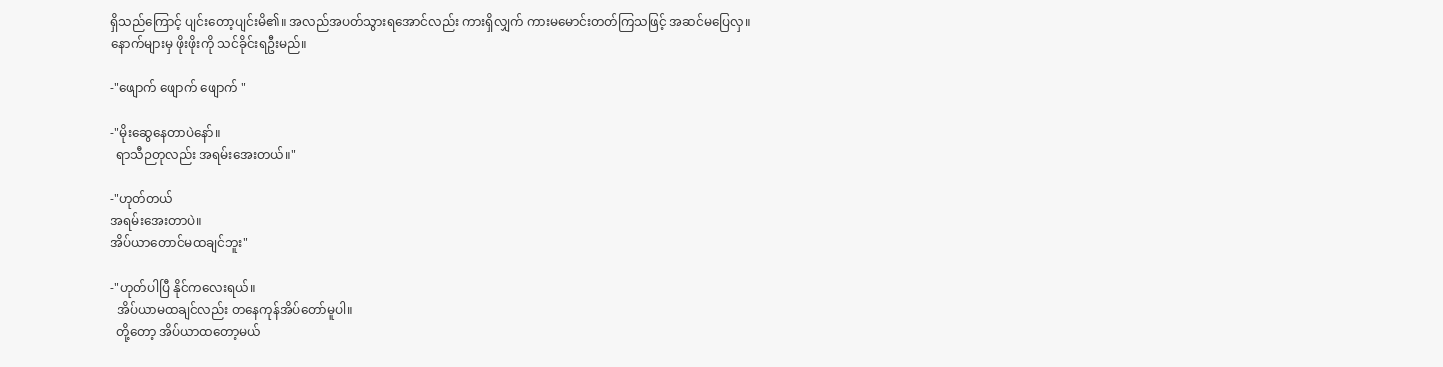ရှိသည်ကြောင့် ပျင်းတော့ပျင်းမိ၏။ အလည်အပတ်သွားရအောင်လည်း ကားရှိလျှက် ကားမမောင်းတတ်ကြသဖြင့် အဆင်မပြေလှ။
နောက်များမှ ဖိုးဖိုးကို သင်ခိုင်းရဦးမည်။

-"ဖျောက် ဖျောက် ဖျောက် ‌"

-"မိုးဆွေနေတာပဲနော်။
  ရာသီဉတုလည်း အရမ်းအေးတယ်။"

-"ဟုတ်တယ်
အရမ်းအေးတာပဲ။
အိပ်ယာတောင်မထချင်ဘူး"

-"ဟုတ်ပါပြီ နိုင်ကလေးရယ်။
  အိပ်ယာမထချင်လည်း တနေကုန်အိပ်တော်မူပါ။
  တို့တော့ အိပ်ယာထတော့မယ်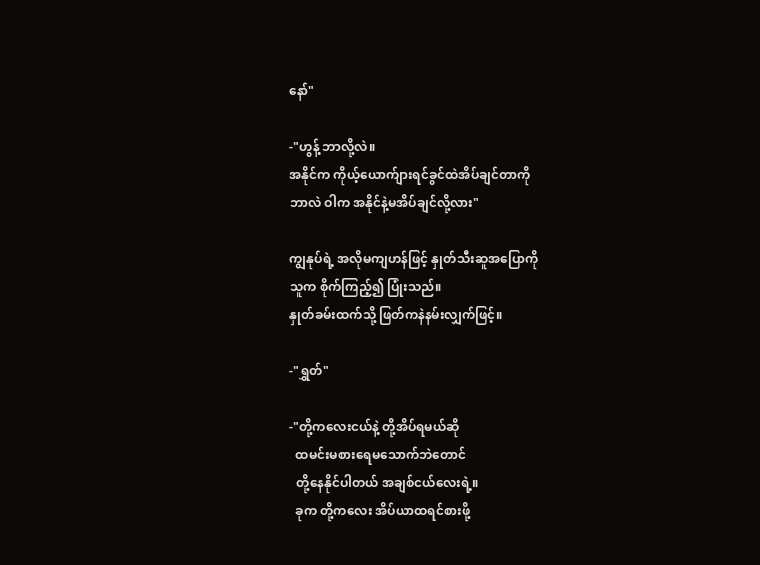နော်"

-"ဟွန့် ဘာလို့လဲ။
အနိုင်က ကိုယ့်ယောက်ျားရင်ခွင်ထဲအိပ်ချင်တာကို
ဘာလဲ ဝါက အနိုင်နဲ့မအိပ်ချင်လို့လား"

ကျွနုပ်ရဲ့ အလိုမကျဟန်ဖြင့် နှုတ်သီးဆူအပြောကို
သူက စိုက်ကြည့်၍ ပြုံးသည်။
နှုတ်ခမ်းထက်သို့ ဖြတ်ကနဲနမ်းလျှက်ဖြင့်။

-"ရွှတ်"

-"တို့ကလေးငယ်နဲ့ တို့အိပ်ရမယ်ဆို
  ထမင်းမစားရေမသောက်ဘဲတောင်
  တို့နေနိုင်ပါတယ် အချစ်ငယ်လေးရဲ့။
  ခုက တို့ကလေး အိပ်ယာထရင်စားဖို့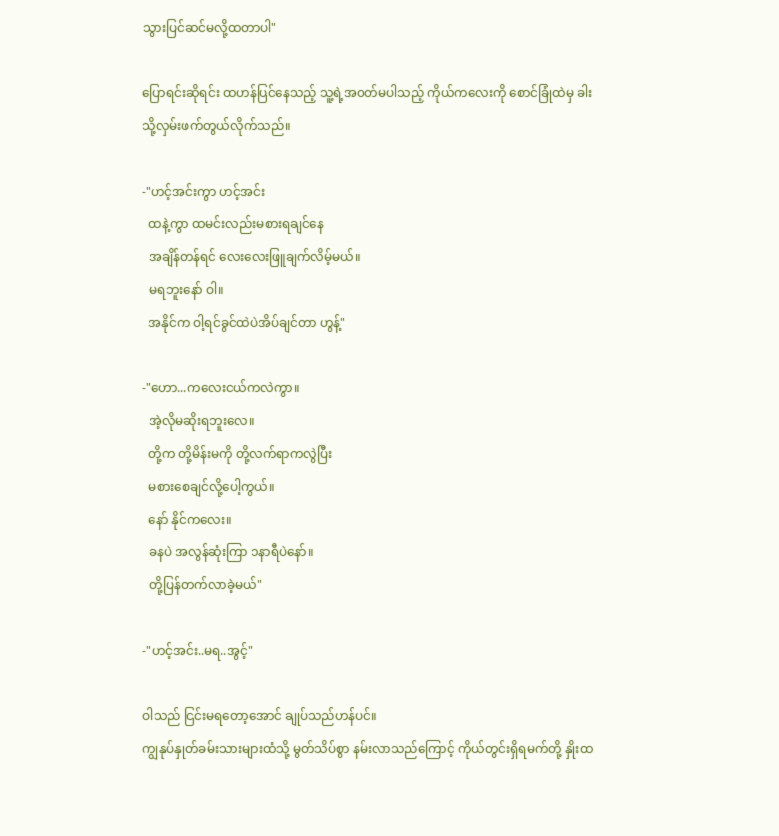သွားပြင်ဆင်မလို့ထတာပါ"

ပြောရင်းဆိုရင်း ထဟန်ပြင်နေသည့် သူ့ရဲ့အ၀တ်မပါသည့် ကိုယ်ကလေးကို စောင်ခြုံထဲမှ ခါးသို့လှမ်းဖက်တွယ်လိုက်သည်။

-"ဟင့်အင်းကွာ ဟင့်အင်း
  ထနဲ့ကွာ ထမင်းလည်းမစားရချင်နေ
  အချိန်တန်ရင် လေးလေးဖြူချက်လိမ့်မယ်။
  မရဘူးနော် ဝါ။
  အနိုင်က ဝါ့ရင်ခွင်ထဲပဲအိပ်ချင်တာ ဟွန့်"

-"ဟော...ကလေးငယ်ကလဲကွာ။
  အဲ့လိုမဆိုးရဘူးလေ။
  တို့က တို့မိန်းမကို တို့လက်ရာကလွဲပြီး
  မစားစေချင်လို့ပေါ့ကွယ်။
  နော် နိုင်ကလေး။
  ခနပဲ အလွန်ဆုံးကြာ ၁နာရီပဲနော်။
  တို့ပြန်တက်လာခဲ့မယ်"

-"ဟင့်အင်း..မရ..အွင့်"

ဝါသည် ငြင်းမရတော့အောင် ချုပ်သည်ဟန်ပင်။
ကျွနုပ်နှုတ်ခမ်းသားများထံသို့ မွတ်သိပ်စွာ နမ်းလာသည်ကြောင့် ကိုယ်တွင်းရှိရမက်တို့ နှိုးထ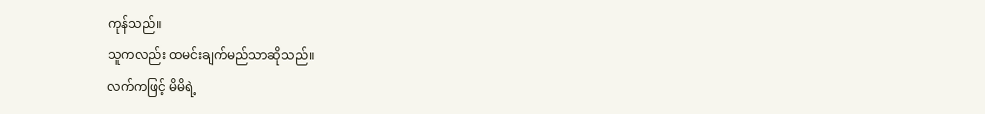ကုန်သည်။
သူကလည်း ထမင်းချက်မည်သာဆိုသည်။
လက်ကဖြင့် မိမိရဲ့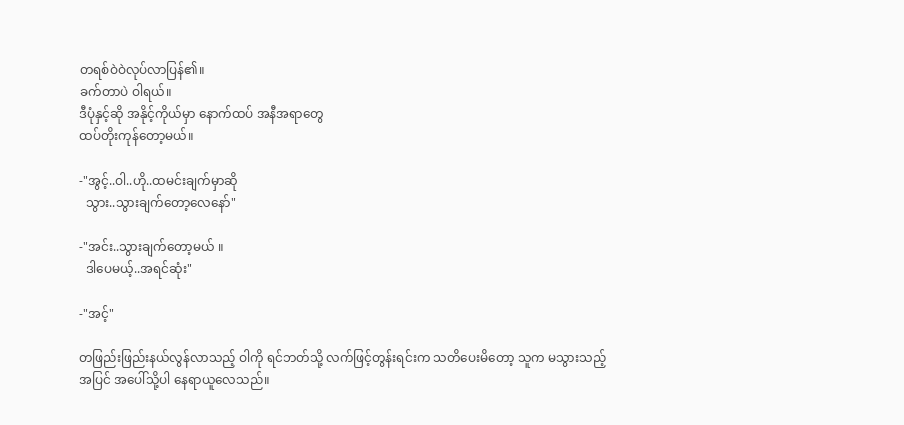တရစ်ဝဲဝဲလုပ်လာပြန်၏။
ခက်တာပဲ ဝါရယ်။
ဒီပုံနှင့်ဆို အနိုင့်ကိုယ်မှာ နောက်ထပ် အနီအရာတွေ
ထပ်တိုးကုန်တော့မယ်။

-"အွင့်..ဝါ..ဟို..ထမင်းချက်မှာဆို
  သွား..သွားချက်တော့လေနော်"

-"အင်း..သွားချက်တော့မယ် ။
  ဒါပေမယ့်..အရင်ဆုံး"

-"အင့်"

တဖြည်းဖြည်းနယ်လွန်လာသည့် ဝါကို ရင်ဘတ်သို့ လက်ဖြင့်တွန်းရင်းက သတိပေးမိတော့ သူက မသွားသည့်အပြင် အပေါ်သို့ပါ နေရာယူလေသည်။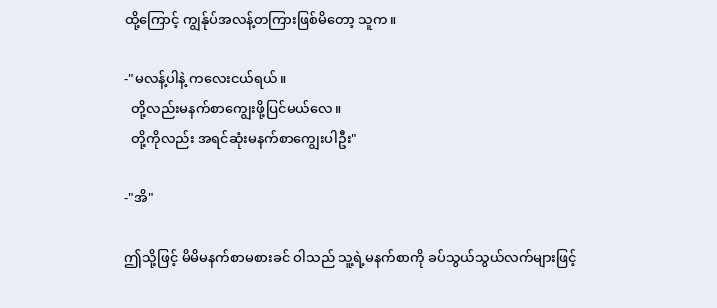ထို့ကြောင့် ကျွန်ုပ်အလန့်တကြားဖြစ်မိတော့ သူက။

-"မလန့်ပါနဲ့ ကလေးငယ်ရယ်။
  တို့လည်းမနက်စာကျွေးဖို့ပြင်မယ်လေ။
  တို့ကိုလည်း အရင်ဆုံးမနက်စာကျွေးပါဦး"

-"အိ"

ဤသို့ဖြင့် မိမိမနက်စာမစားခင် ဝါသည် သူ့ရဲ့မနက်စာကို ခပ်သွယ်သွယ်လက်များဖြင့်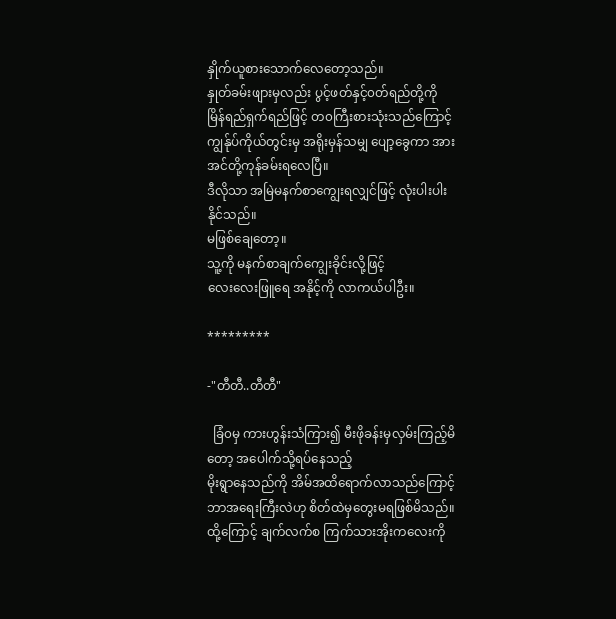နှိုက်ယူစားသောက်လေတော့သည်။
နှုတ်ခမ်းဖျားမှလည်း ပွင့်ဖတ်နှင့်၀တ်ရည်တို့ကို မြိန်‌ရည်ရှက်ရည်ဖြင့် တ၀ကြီးစားသုံးသည်ကြောင့် ကျွန်ုပ်ကိုယ်တွင်းမှ အရိုးမှန်သမျှ ပျော့ခွေကာ အားအင်တို့ကုန်ခမ်းရလေပြီ။
ဒီလိုသာ အမြဲမနက်စာကျွေးရလျှင်ဖြင့် လုံးပါးပါး နိုင်သည်။
မဖြစ်ချေတော့။
သူ့ကို မနက်စာချက်ကျွေးခိုင်းလို့ဖြင့်
လေးလေးဖြူရေ အနိုင့်ကို လာကယ်ပါဦး။

*********

-"တီတီ..တီတီ"

  ခြံ၀မှ ကားဟွန်းသံကြား၍ မီးဖိုခန်းမှလှမ်းကြည့်မိတော့ အပေါက်သို့ရပ်နေသည့်
မိုးရွာနေသည်ကို အိမ်အထိရောက်လာသည်ကြောင့် ဘာအရေးကြီးလဲဟု စိတ်ထဲမှတွေးမရဖြစ်မိသည်။ထို့ကြောင့် ချက်လက်စ ကြက်သားအိုးကလေးကို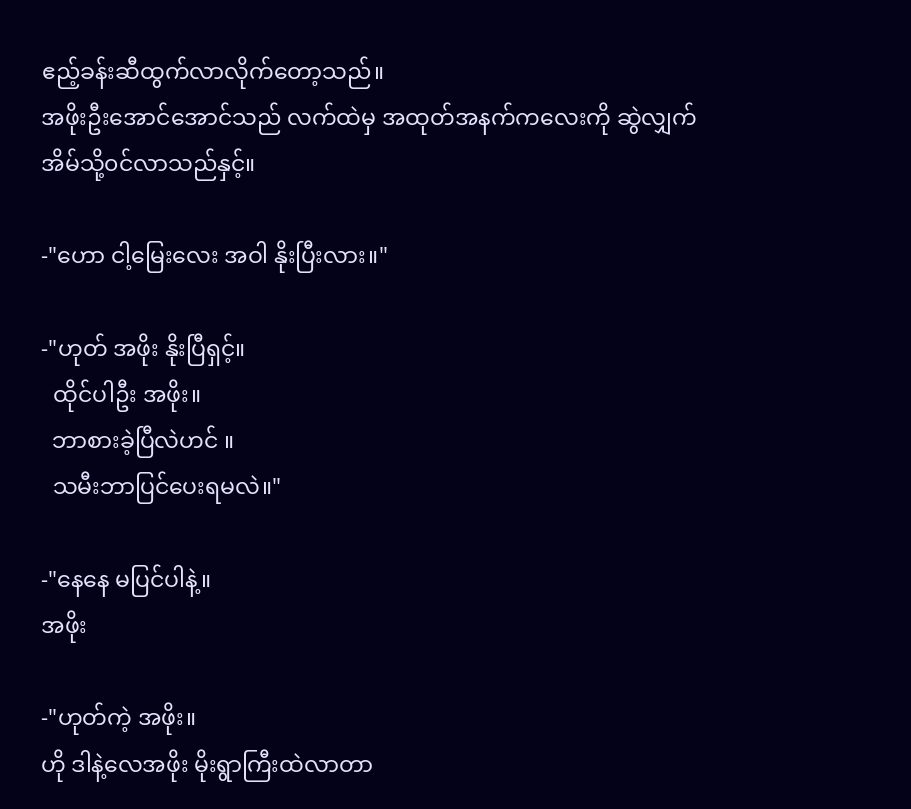ဧည့်ခန်းဆီထွက်လာလိုက်တော့သည်။
အဖိုးဦးအောင်အောင်သည် လက်ထဲမှ အထုတ်အနက်ကလေးကို ဆွဲလျှက် အိမ်သို့၀င်လာသည်နှင့်။

-"ဟော ငါ့မြေးလေး အဝါ နိုးပြီးလား။"

-"ဟုတ် အဖိုး နိုးပြီရှင့်။
  ထိုင်ပါဦး အဖိုး။
  ဘာစားခဲ့ပြီလဲဟင် ။
  သမီးဘာပြင်ပေးရမလဲ။"

-"နေနေ မပြင်ပါနဲ့။
အဖိုး

-"ဟုတ်ကဲ့ အဖိုး။
ဟို ဒါနဲ့လေအဖိုး မိုးရွာကြီးထဲလာတာ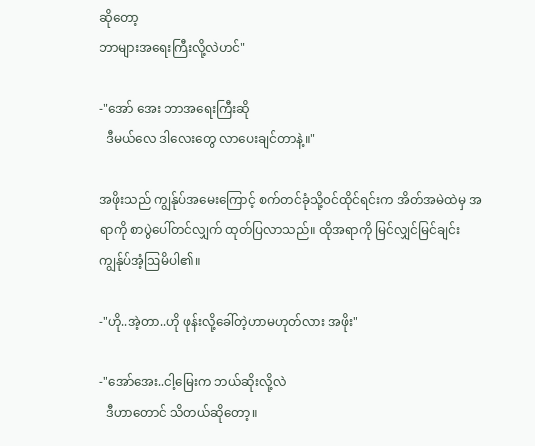ဆိုတော့
ဘာများအရေးကြီးလို့လဲဟင်"

-"အော် အေး ဘာအရေးကြီးဆို
  ဒီမယ်လေ ဒါလေးတွေ လာပေးချင်တာနဲ့။"

အဖိုးသည် ကျွန်ုပ်အမေးကြောင့် စက်တင်ခုံသို့၀င်ထိုင်ရင်းက အိတ်အမဲထဲမှ အရာကို စာပွဲပေါ်တင်လျှက် ထုတ်ပြလာသည်။ ထိုအရာကို မြင်လျှင်မြင်ချင်းကျွန်ုပ်အံ့ဩမိပါ၏။

-"ဟို..အဲ့တာ..ဟို ဖုန်းလို့ခေါ်တဲ့ဟာမဟုတ်လား အဖိုး"

-"အော်အေး..ငါ့မြေးက ဘယ်ဆိုးလို့လဲ
  ဒီဟာတောင် သိတယ်ဆိုတော့။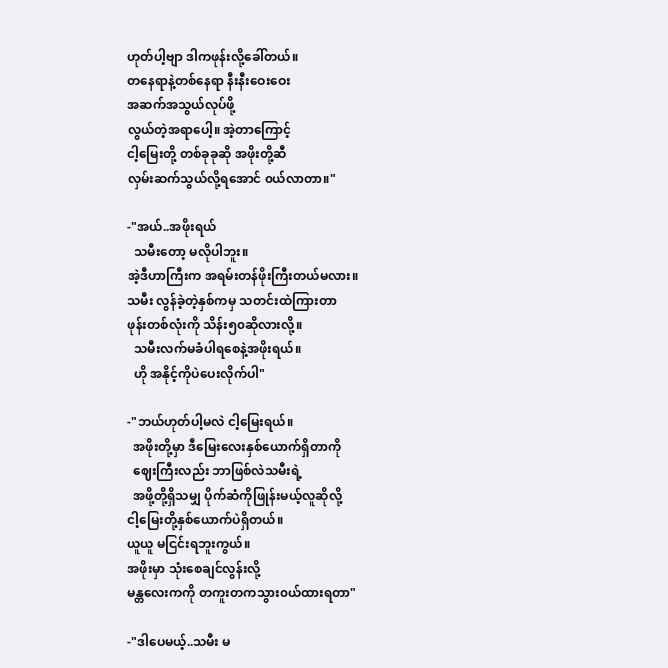ဟုတ်ပါ့ဗျာ ဒါကဖုန်းလို့ခေါ်တယ်။
တနေရာနဲ့တစ်နေရာ နီးနီးဝေးဝေး
အဆက်အသွယ်လုပ်ဖို့
လွယ်တဲ့အရာပေါ့။ အဲ့တာကြောင့်
ငါ့မြေးတို့ တစ်ခုခုဆို အဖိုးတို့ဆီ
လှမ်းဆက်သွယ်လို့ရအောင် ၀ယ်လာတာ။"

-"အယ်..အဖိုးရယ်
  သမီးတော့ မလိုပါဘူး။
အဲ့ဒီဟာကြီးက အရမ်းတန်ဖိုးကြီးတယ်မလား။
သမီး လွန်ခဲ့တဲ့နှစ်ကမှ သတင်းထဲကြားတာ
ဖုန်းတစ်လုံးကို သိန်း၅၀ဆိုလားလို့။
  သမီးလက်မခံပါရစေနဲ့အဖိုးရယ်။
  ဟို အနိုင့်ကိုပဲပေးလိုက်ပါ"

-"ဘယ်ဟုတ်ပါ့မလဲ ငါ့မြေးရယ်။
  အဖိုးတို့မှာ ဒီမြေးလေးနှစ်ယောက်ရှိတာကို
  ဈေးကြီးလည်း ဘာဖြစ်လဲသမီးရဲ့
  အဖို့တို့ရှိသမျှ ပိုက်ဆံကိုဖြုန်းမယ့်လူဆိုလို့
ငါ့မြေးတို့နှစ်ယောက်ပဲရှိတယ်။
ယူယူ မငြင်းရဘူးကွယ်။
အဖိုးမှာ သုံးစေချင်လွန်းလို့
မန္တလေးကကို တကူးတကသွား၀ယ်ထားရတာ"

-"ဒါပေမယ့်..သမီး မ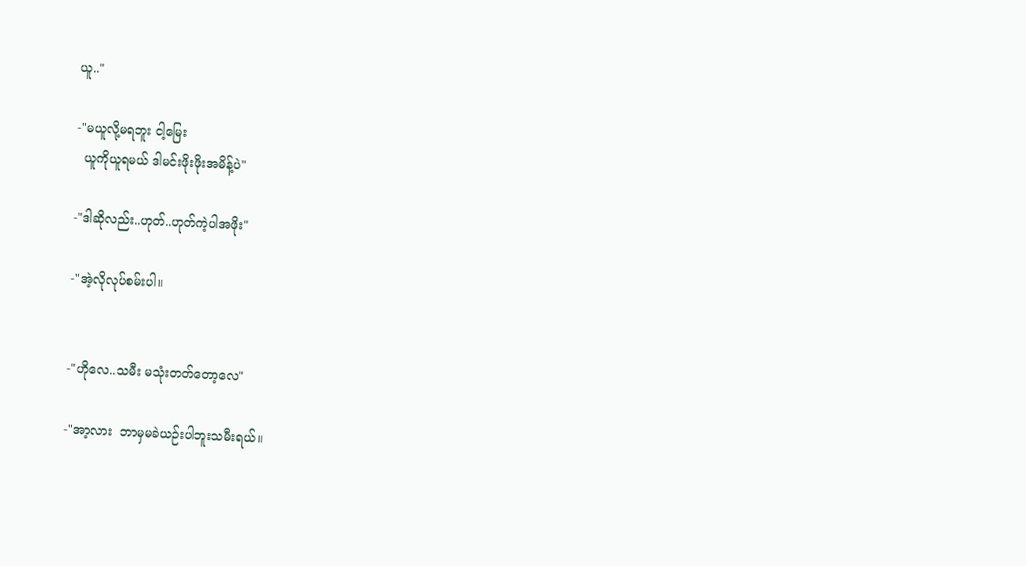ယူ.."

-"မယူလို့မရဘူး ငါ့မြေး
  ယူကိုယူရမယ် ဒါမင်းဖိုးဖိုးအမိန့်ပဲ"

-"ဒါဆိုလည်း..ဟုတ်..ဟုတ်ကဲ့ပါအဖိုး"

-"အဲ့လိုလုပ်စမ်းပါ။


-"ဟိုလေ..သမီး မသုံးတတ်တော့လေ"

-"အာ့လား  ဘာမှမခဲယဉ်းပါဘူးသမီးရယ်။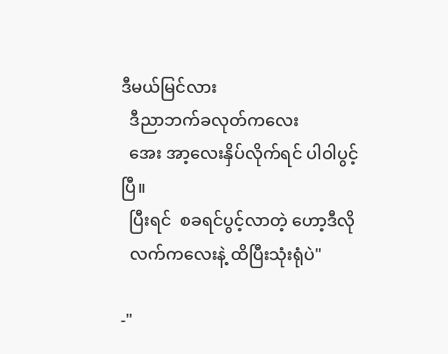ဒီမယ်မြင်လား
  ဒီညာဘက်ခလုတ်ကလေး
  အေး အာ့လေးနှိပ်လိုက်ရင် ပါဝါပွင့်ပြီ။
  ပြီးရင်  စခရင်ပွင့်လာတဲ့ ဟော့ဒီလို
  လက်ကလေးနဲ့ ထိပြီးသုံးရုံပဲ"

-"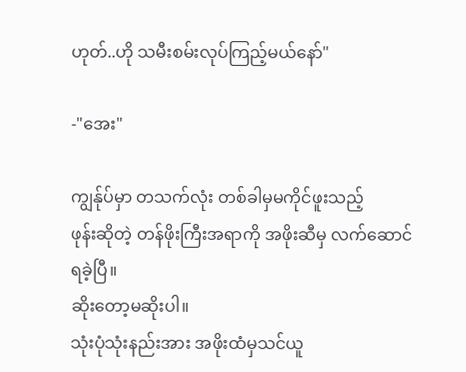ဟုတ်..ဟို သမီးစမ်းလုပ်ကြည့်မယ်နော်"

-"အေး"

ကျွန်ုပ်မှာ တသက်လုံး တစ်ခါမှမကိုင်ဖူးသည့်
ဖုန်းဆိုတဲ့ တန်ဖိုးကြီးအရာကို အဖိုးဆီမှ လက်ဆောင်ရခဲ့ပြီ။
ဆိုးတော့မဆိုးပါ။
သုံးပုံသုံးနည်းအား အဖိုးထံမှသင်ယူ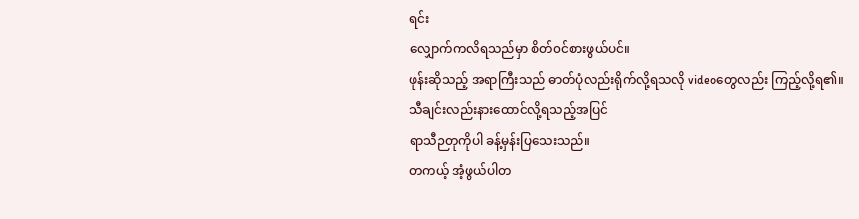ရင်း
လျှောက်ကလိရသည်မှာ စိတ်၀င်စားဖွယ်ပင်။
ဖုန်းဆိုသည့် အရာကြီးသည် ဓာတ်ပုံလည်းရိုက်လို့ရသလို videoတွေလည်း ကြည့်လို့ရ၏။
သီချင်းလည်းနားထောင်လို့ရသည့်အပြင်
ရာသီဉတုကိုပါ ခန့်မှန်းပြသေးသည်။
တကယ့် အံ့ဖွယ်ပါတ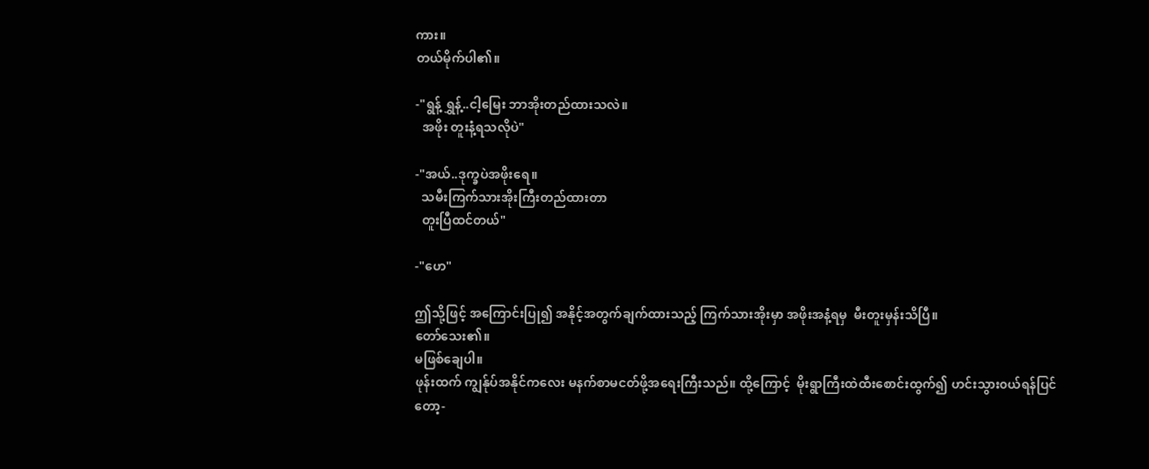ကား။
တယ်မိုက်ပါ၏။

-"ရွန့် ရွှန့်..ငါ့မြေး ဘာအိုးတည်ထားသလဲ။
  အဖိုး တူးနံ့ရသလိုပဲ"

-"အယ်..ဒုက္ခပဲအဖိုးရေ။
  သမီးကြက်သားအိုးကြီးတည်ထားတာ
  တူးပြီထင်တယ်"

-"ဟေ"

ဤသို့ဖြင့် အကြောင်းပြု၍ အနိုင့်အတွက်ချက်ထားသည့် ကြက်သားအိုးမှာ အဖိုးအနံ့ရမှ  မီးတူးမှန်းသိပြီ။
တော်သေး၏။
မဖြစ်ချေပါ။
ဖုန်းထက် ကျွန်ုပ်အနိုင်ကလေး မနက်စာမငတ်ဖို့အရေးကြီးသည်။ ထို့ကြောင့်  မိုးရွာကြီးထဲထီးစောင်းထွက်၍ ဟင်းသွား၀ယ်ရန်ပြင်တော့-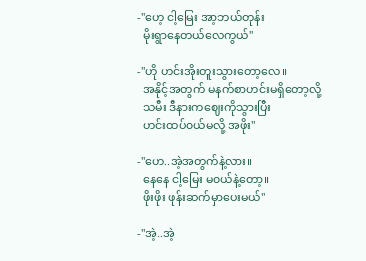-"ဟေ့ ငါ့မြေး အာ့ဘယ်တုန်း
  မိုးရွာနေတယ်လေကွယ်"

-"ဟို ဟင်းအိုးတူးသွားတော့လေ။
  အနိုင့်အတွက် မနက်စာဟင်းမရှိတော့လို့
  သမီး ဒီနားကဈေးကိုသွားပြီး
  ဟင်းထပ်၀ယ်မလို့ အဖိုး"

-"ဟေ..အဲ့အတွက်နဲ့လား။
  နေနေ ငါ့မြေး မ၀ယ်နဲ့တော့။
  ဖိုးဖိုး ဖုန်းဆက်မှာပေးမယ်"

-"အဲ့..အဲ့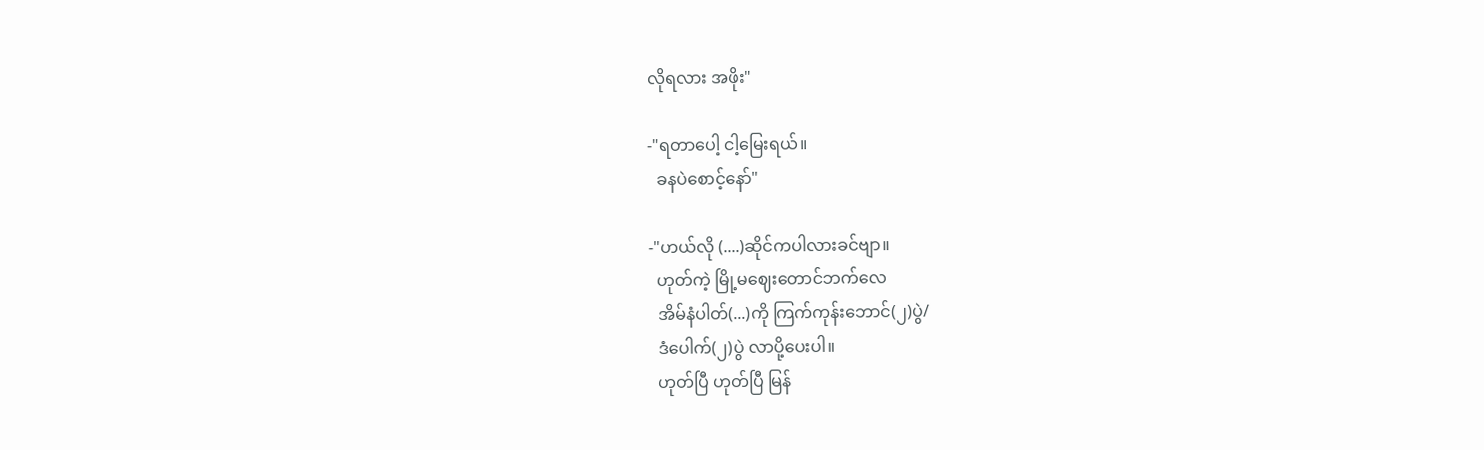လိုရလား အဖိုး"

-"ရတာပေါ့ ငါ့မြေးရယ်။
  ခနပဲစောင့်နော်"

-"ဟယ်လို (....)ဆိုင်ကပါလားခင်ဗျာ။
  ဟုတ်ကဲ့ မြို့မဈေးတောင်ဘက်လေ
  အိမ်နံပါတ်(...)ကို ကြက်ကုန်းဘောင်(၂)ပွဲ/
  ဒံပေါက်(၂)ပွဲ လာပို့ပေးပါ။
  ဟုတ်ပြီ ဟုတ်ပြီ မြန်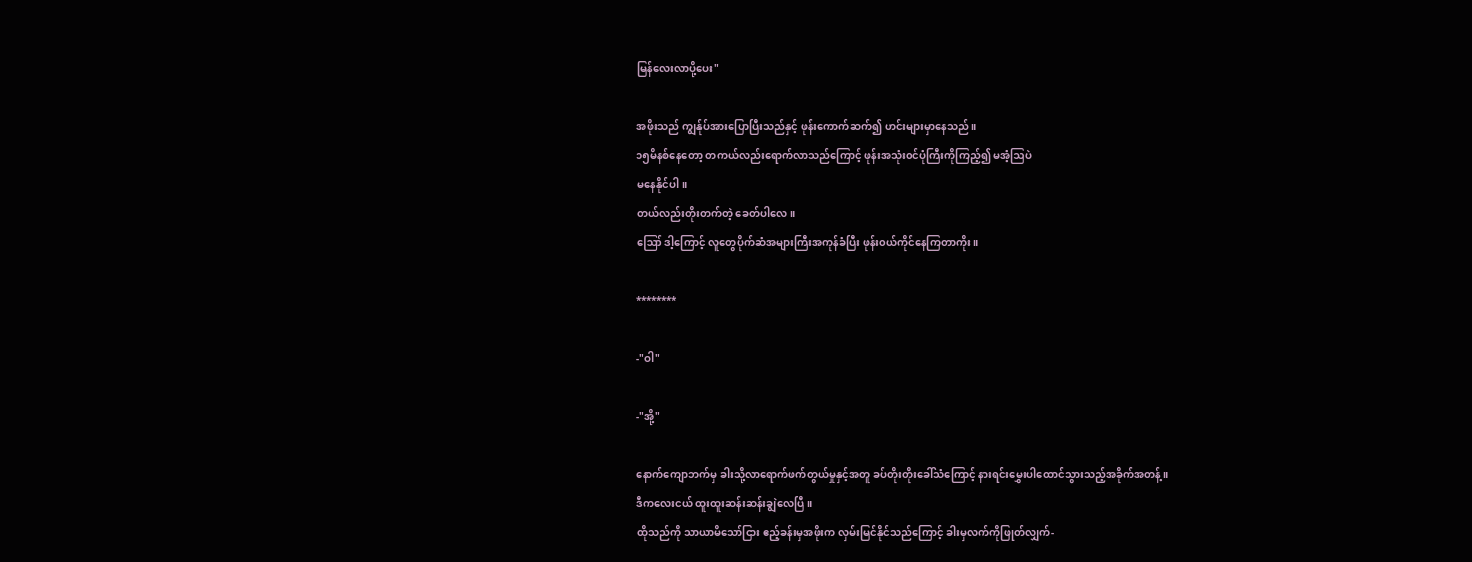မြန်လေးလာပို့ပေး"

အဖိုးသည် ကျွန်ုပ်အားပြောပြီးသည်နှင့် ဖုန်းကောက်ဆက်၍ ဟင်းများမှာနေသည်။
၁၅မိနစ်နေတော့ တကယ်လည်းရောက်လာသည်ကြောင့် ဖုန်းအသုံး၀င်ပုံကြီးကိုကြည့်၍ မအံ့ဩပဲ
မနေနိုင်ပါ။
တယ်လည်းတိုးတက်တဲ့ ခေတ်ပါလေ။
ဪ ဒါ့ကြောင့် လူတွေပိုက်ဆံအများကြီးအကုန်ခံပြီး ဖုန်း၀ယ်ကိုင်နေကြတာကိုး။

********

-"ဝါ"

-"အို့"

နောက်ကျောဘက်မှ ခါးသို့လာရောက်ဖက်တွယ်မှုနှင့်အတူ ခပ်တိုးတိုးခေါ်သံကြောင့် နားရင်းမွှေးပါထောင်သွားသည့်အခိုက်အတန့်။
ဒီကလေးငယ် ထူးထူးဆန်းဆန်းချွဲလေပြီ။
ထိုသည်ကို သာယာမိသော်ငြား ဧည့်ခန်းမှအဖိုးက လှမ်းမြင်နိုင်သည်ကြောင့် ခါးမှလက်ကိုဖြုတ်လျှက်-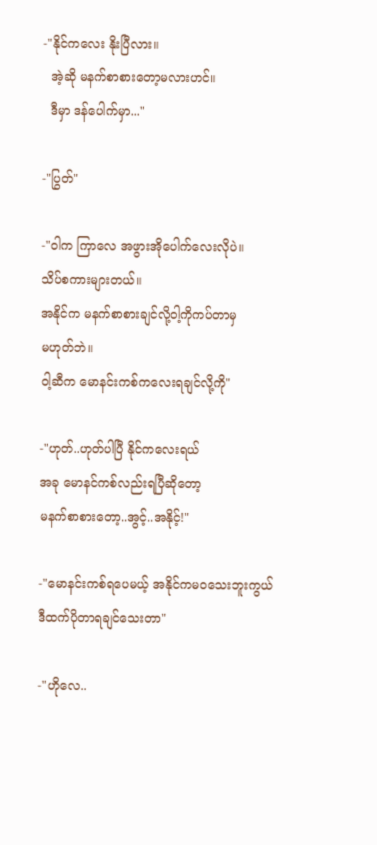-"နိုင်ကလေး နိုးပြီလား။
  အဲ့ဆို မနက်စာစားတော့မလားဟင်။
  ဒီမှာ ဒန်ပေါက်မှာ..."

-"ပြွတ်"

-"ဝါက ကြာလေ အဖွားအိုပေါက်လေးလိုပဲ။
သိပ်စကားများတယ်။
အနိုင်က မနက်စာစားချင်လို့ဝါ့ကိုကပ်တာမှ
မဟုတ်ဘဲ။
ဝါ့ဆီက မောနင်းကစ်ကလေးရချင်လို့ကို"

-"ဟုတ်..ဟုတ်ပါပြီ နိုင်ကလေးရယ်
အခု မောနင်ကစ်လည်းရပြီဆိုတော့
မနက်စာစားတော့..အွင့်..အနိုင့်!"

-"မောနင်းကစ်ရပေမယ့် အနိုင်ကမ၀သေးဘူးကွယ်
ဒီထက်ပိုတာရချင်သေးတာ"

-"ဟိုလေ..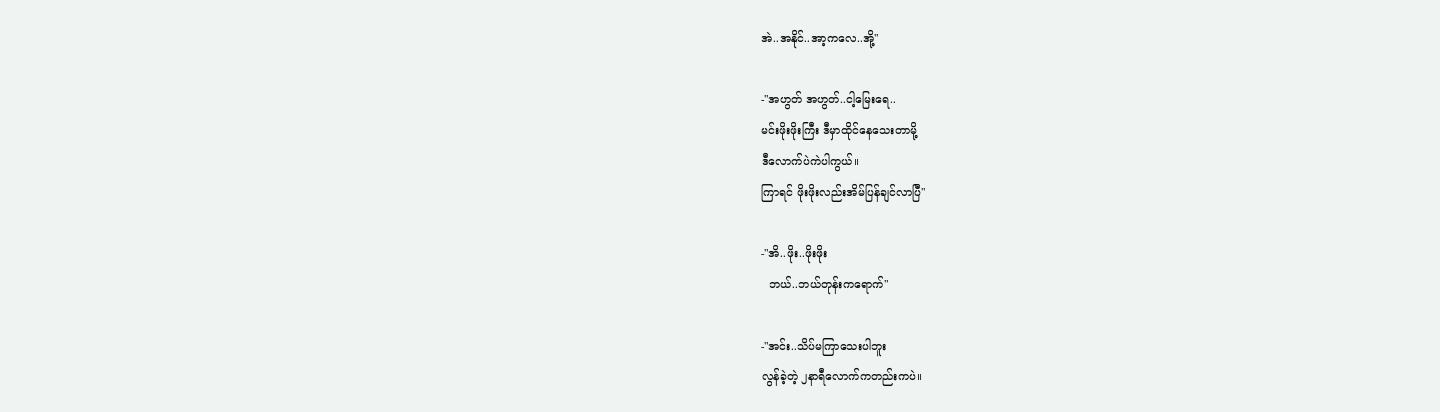အဲ..အနိုင်..အာ့ကလေ..အို့"

-"အဟွတ် အဟွတ်..ငါ့မြေးရေ..
မင်းဖိုးဖိုးကြီး ဒီမှာထိုင်နေသေးတာမို့
ဒီလောက်ပဲကဲပါကွယ်။
ကြာရင် ဖိုးဖိုးလည်းအိမ်ပြန်ချင်လာပြီ"

-"အိ..ဖိုး..ဖိုးဖိုး
  ဘယ်..ဘယ်တုန်းကရောက်"

-"အင်း..သိပ်မကြာသေးပါဘူး
လွန်ခဲ့တဲ့ ၂နာရီလောက်ကတည်းကပဲ။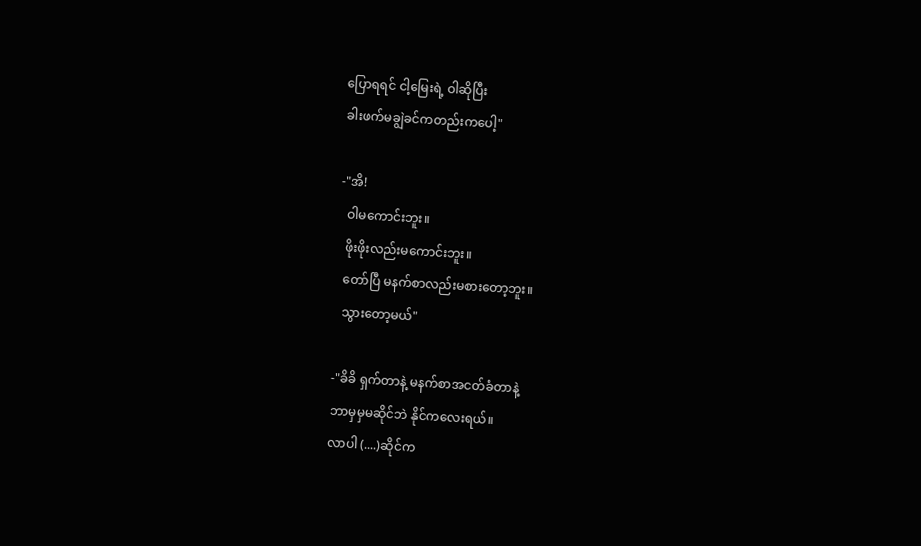ပြောရရင် ငါ့မြေးရဲ့ ဝါဆိုပြီး
ခါးဖက်မချွဲခင်ကတည်းကပေါ့"

-"အိ!
  ဝါမကောင်းဘူး။
  ဖိုးဖိုးလည်းမကောင်းဘူး။
  တော်ပြီ မနက်စာလည်းမစားတော့ဘူး။
  သွားတော့မယ်"

-"ခိခိ ရှက်တာနဲ့ မနက်စာအငတ်ခံတာနဲ့
ဘာမှမှမဆိုင်ဘဲ နိုင်ကလေးရယ်။
လာပါ (....)ဆိုင်က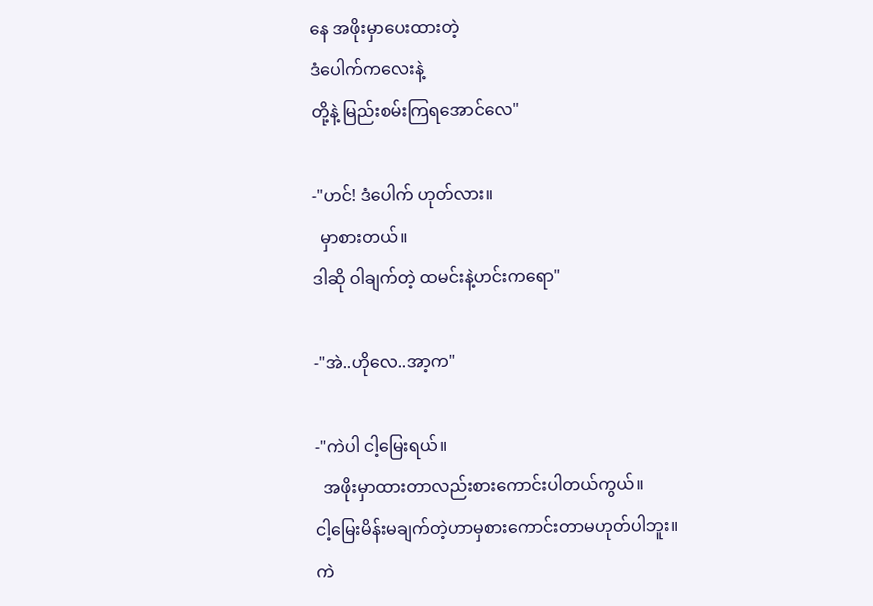နေ အဖိုးမှာပေးထားတဲ့
ဒံပေါက်ကလေးနဲ့
တို့နဲ့ မြည်းစမ်းကြရအောင်လေ"

-"ဟင်! ဒံပေါက် ဟုတ်လား။
  မှာစားတယ်‌။
ဒါဆို ဝါချက်တဲ့ ထမင်းနဲ့ဟင်းကရော"

-"အဲ..ဟိုလေ..အာ့က"

-"ကဲပါ ငါ့မြေးရယ်။
  အဖိုးမှာထားတာလည်းစားကောင်းပါတယ်ကွယ်။
ငါ့မြေးမိန်းမချက်တဲ့ဟာမှစားကောင်းတာမဟုတ်ပါဘူး။
ကဲ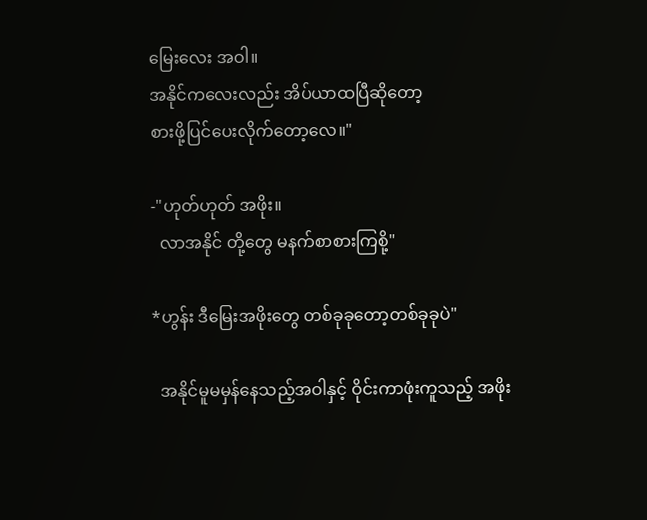မြေးလေး အဝါ။
အနိုင်ကလေးလည်း အိပ်ယာထပြီဆိုတော့
စားဖို့ပြင်ပေးလိုက်တော့လေ။"

-"ဟုတ်ဟုတ် အဖိုး။
  လာအနိုင် တို့တွေ မနက်စာစားကြစို့"

*ဟွန်း ဒီမြေးအဖိုးတွေ တစ်ခုခုတော့တစ်ခုခုပဲ"

  အနိုင်မူမမှန်နေသည့်အဝါနှင့် ဝိုင်းကာဖုံးကူသည့် အဖိုး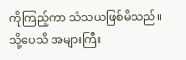ကိုကြည့်ကာ သံသယဖြစ်မိသည်။
သို့ပေသိ အများကြီး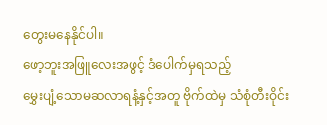တွေးမနေနိုင်ပါ။
ဖော့ဘူးအဖြူလေးအဖွင့် ဒံပေါက်မှရသည့်
မွှေးပျံ့သောမဆလာရနံ့နှင့်အတူ ဗိုက်ထဲမှ သံစုံတီးဝိုင်း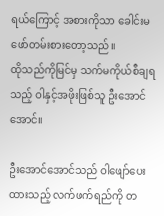ရယ်ကြောင့် အစားကိုသာ ခေါင်းမဖော်တမ်းစားတော့သည်။
ထိုသည်ကိုမြင်မှ သက်မကိုယ်စီချရသည့် ဝါနှင့်အဖိုးဖြစ်သူ ဦးအောင်အောင်။

ဦးအောင်အောင်သည် ဝါဖျော်ပေးထားသည့် လက်ဖက်ရည်ကို တ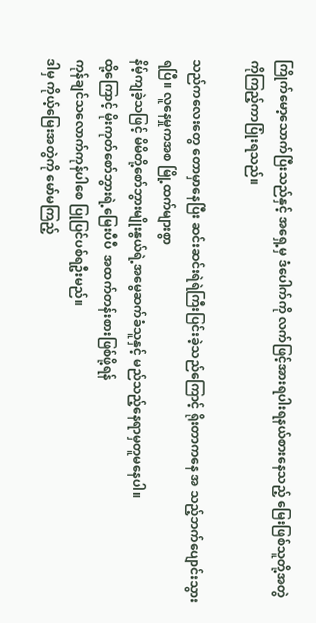ကြိုက်မော့သောက်ပြီးသည်နှင့် အရှေ့မှ ဒံပေါက်ကို လက်ဖြင့်အားရပါးရနယ်စားနေသည့် မြေးဖြစ်သူတို့အတွဲကိုကြည့်ကာပြုံးရသည်။

သည်ကလေးတွေ တောမှာနေပြီး ဆင်းဆင်းရဲရဲကြီးပြင်းခဲ့သည်ကြောင့် ရိုးတာကနေ အ သည့်ဘက်ပျောင်းသွားရပြီ။ လူနေမှုကအစ မြို့ထက်များစွာ
နိမ့်ကျခဲ့သဖြင့် မိမိတို့စော်ဘွားမျိုးနွယ်ရဲ့အမွေဆက်ခံသူနှင့် မည်သည့်နေရာမှတူမနေပါ။
ထို့ကြောင့် မိုးကုတ်စော်ဘွားရဲ့မြေးပီပီ  အထက်တန်းစားဖြစ်ဖို့ရန်
ကုန်ချင်သလောက်ကုန်ပါစေ ပြုပြင်ပစ်ရဦးမည်။
ဒါမှ ကိုယ့်မြေးအတွဲကို မော်မကြည့်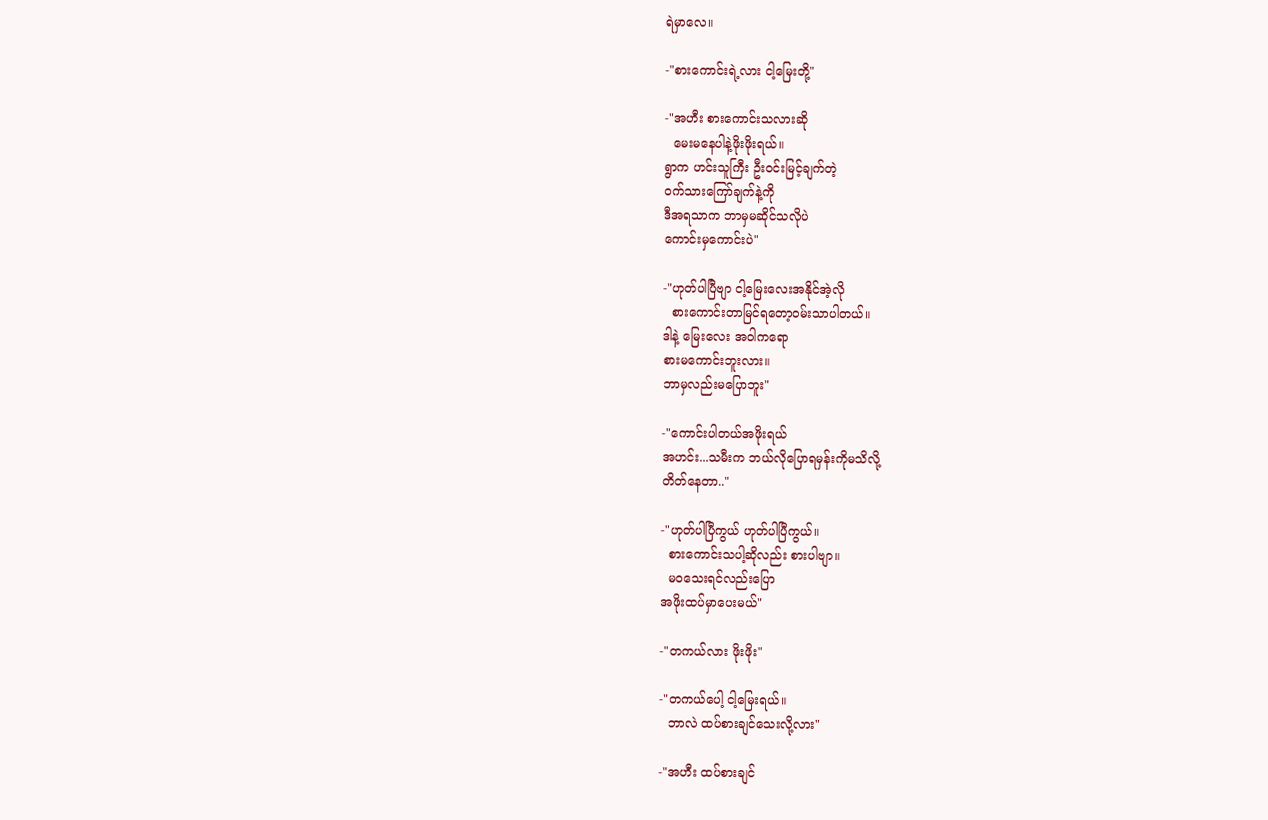ရဲမှာလေ။

-"စားကောင်းရဲ့လား ငါ့မြေးတို့"

-"အဟီး စားကောင်းသလားဆို
  မေးမနေပါနဲ့ဖိုးဖိုးရယ်။
ရွာက ဟင်းသူကြီး ဦး၀င်းမြင့်ချက်တဲ့
၀က်သားကြော်ချက်နဲ့ကို
ဒီအရသာက ဘာမှမဆိုင်သလိုပဲ
ကောင်းမှကောင်းပဲ"

-"ဟုတ်ပါပြီဗျာ ငါ့မြေးလေးအနိုင်အဲ့လို
  စားကောင်းတာမြင်ရတော့၀မ်းသာပါတယ်။
ဒါနဲ့ မြေးလေး အဝါကရော
စားမကောင်းဘူးလား။
ဘာမှလည်းမပြောဘူး"

-"ကောင်းပါတယ်အဖိုးရယ်
အဟင်း...သမီးက ဘယ်လိုပြောရမှန်းကိုမသိလို့
တိတ်နေတာ.."

-"ဟုတ်ပါပြီကွယ် ဟုတ်ပါပြီကွယ်။
  စားကောင်းသပါ့ဆိုလည်း စားပါဗျာ။
  မ၀သေးရင်လည်းပြော
အဖိုးထပ်မှာပေးမယ်"

-"တကယ်လား ဖိုးဖိုး"

-"တကယ်ပေါ့ ငါ့မြေးရယ်။
  ဘာလဲ ထပ်စားချင်သေးလို့လား"

-"အဟီး ထပ်စားချင်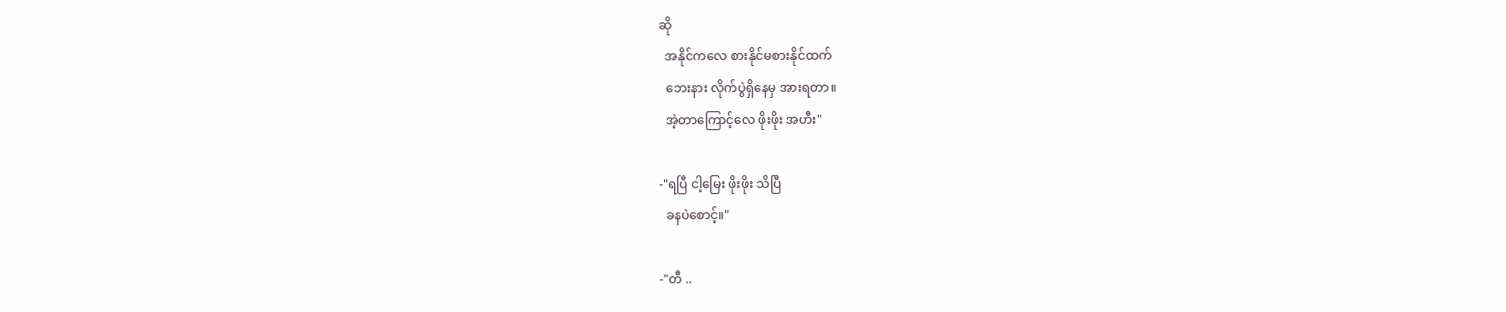ဆို
  အနိုင်ကလေ စားနိုင်မစားနိုင်ထက်
  ဘေးနား လိုက်ပွဲရှိနေမှ အားရ‌တာ။
  အဲ့တာကြောင့်လေ ဖိုးဖိုး အဟီး"

-"ရပြီ ငါ့မြေး ဖိုးဖိုး သိပြီ
  ခနပဲစောင့်။"

-"တီ ..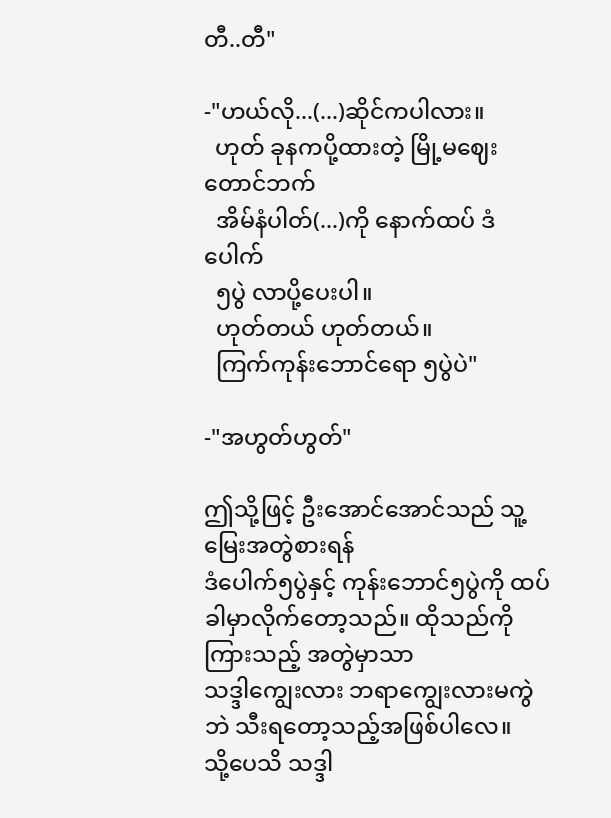တီ..တီ"

-"ဟယ်လို...(...)ဆိုင်ကပါလား။
  ဟုတ် ခုနကပို့ထားတဲ့ မြို့မဈေးတောင်ဘက်
  အိမ်နံပါတ်(...)ကို နောက်ထပ် ဒံပေါက်
  ၅ပွဲ လာပို့ပေးပါ။
  ဟုတ်တယ် ဟုတ်တယ်။
  ကြက်ကုန်းဘောင်ရော ၅ပွဲပဲ"

-"အဟွတ်ဟွတ်"

ဤသို့ဖြင့် ဦးအောင်အောင်သည် သူ့မြေးအတွဲစားရန်
ဒံပေါက်၅ပွဲနှင့် ကုန်းဘောင်၅ပွဲကို ထပ်ခါမှာလိုက်တော့သည်။ ထိုသည်ကိုကြားသည့် အတွဲမှာသာ
သဒ္ဒါကျွေးလား ဘရာကျွေးလားမကွဲဘဲ သီးရတော့သည့်အဖြစ်ပါလေ။
သို့ပေသိ သဒ္ဒါ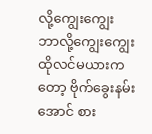လို့ကျွေးကျွေး ဘာလို့ကျွေးကျွေး
ထိုလင်မယားကတော့ ဗိုက်ခွေးနမ်းအောင် စား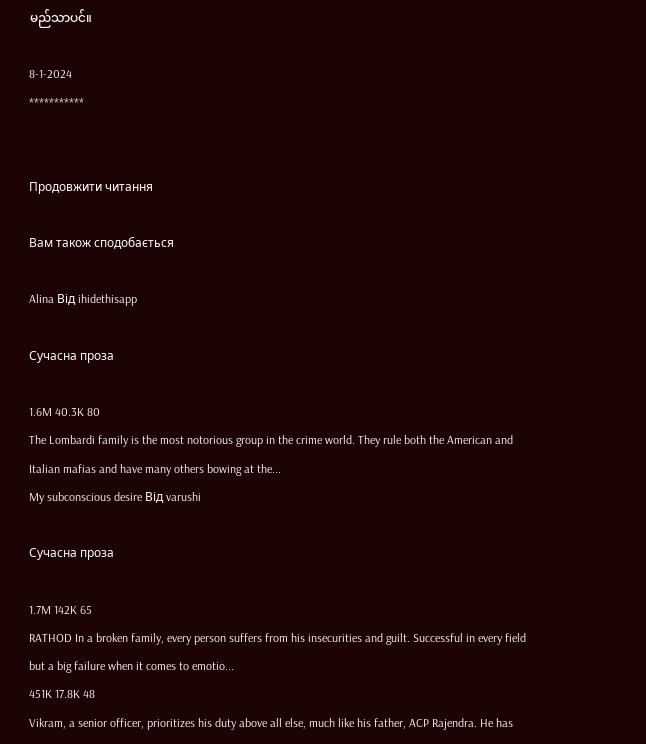မည်သာပင်။

8-1-2024
***********


Продовжити читання

Вам також сподобається

Alina Від ihidethisapp

Сучасна проза

1.6M 40.3K 80
The Lombardi family is the most notorious group in the crime world. They rule both the American and Italian mafias and have many others bowing at the...
My subconscious desire Від varushi

Сучасна проза

1.7M 142K 65
RATHOD In a broken family, every person suffers from his insecurities and guilt. Successful in every field but a big failure when it comes to emotio...
451K 17.8K 48
Vikram, a senior officer, prioritizes his duty above all else, much like his father, ACP Rajendra. He has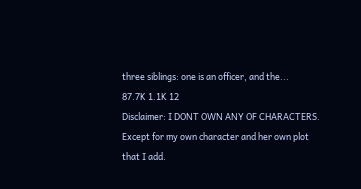three siblings: one is an officer, and the...
87.7K 1.1K 12
Disclaimer: I DONT OWN ANY OF CHARACTERS. Except for my own character and her own plot that I add.